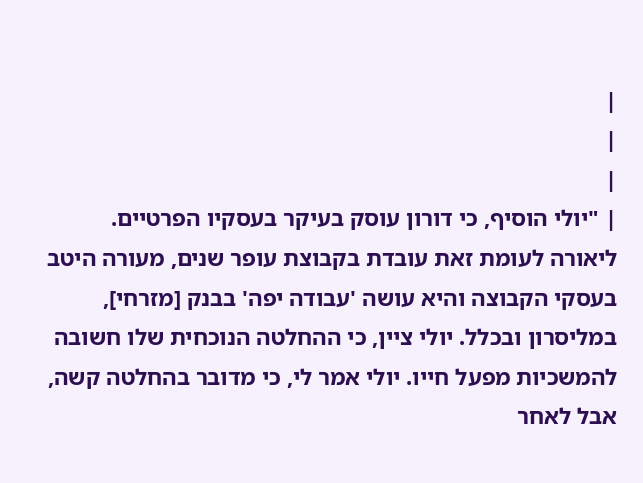|
|
|
| "יולי הוסיף, כי דורון עוסק בעיקר בעסקיו הפרטיים. ליאורה לעומת זאת עובדת בקבוצת עופר שנים, מעורה היטב בעסקי הקבוצה והיא עושה 'עבודה יפה' בבנק [מזרחי], במליסרון ובכלל. יולי ציין, כי ההחלטה הנוכחית שלו חשובה להמשכיות מפעל חייו. יולי אמר לי, כי מדובר בהחלטה קשה, אבל לאחר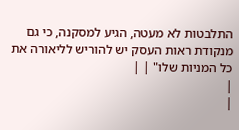התלבטות לא מעטה, הגיע למסקנה, כי גם מנקודת ראות העסק יש להוריש לליאורה את כל המניות שלו" | |
|
|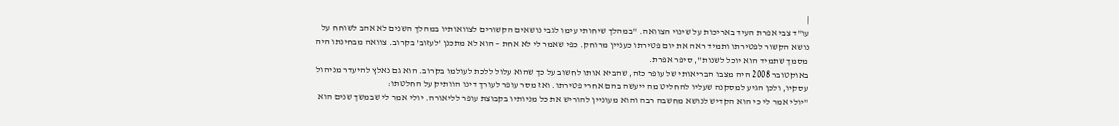|
עו"ד צבי אפרת העיד באריכות על שינוי הצוואה. "במהלך שיחותי עימו לגבי נושאים הקשורים לצוואותיו במהלך השנים לא אהב לשוחח על נושא הקשור לפטירתו ותמיד ראה את יום פטירתו כעניין מרוחק. כפי שאמר לי לא אחת – הוא לא מתכנן 'לעזוב' בקרוב. צוואה מבחינתו היה מסמך שתמיד הוא יוכל לשנות", סיפר אפרת.
באוקטובר 2008 היה מצבו הבריאותי של עופר כזה, שהביא אותו לחשוב על כך שהוא עלול ללכת לעולמו בקרוב. הוא גם נאלץ להיעדר מניהול עסקיו, ולכן הגיע למסקנה שעליו להחליט מה ייעשה בהם אחרי פטירתו. ואז מסר עופר לעורך דינו הוותיק על החלטתו:
"יולי אמר לי כי הוא הקדיש לנושא מחשבה רבה והוא מעוניין להוריש את כל מניותיו בקבוצת עופר לליאורה. יולי אמר לי שבמשך שנים הוא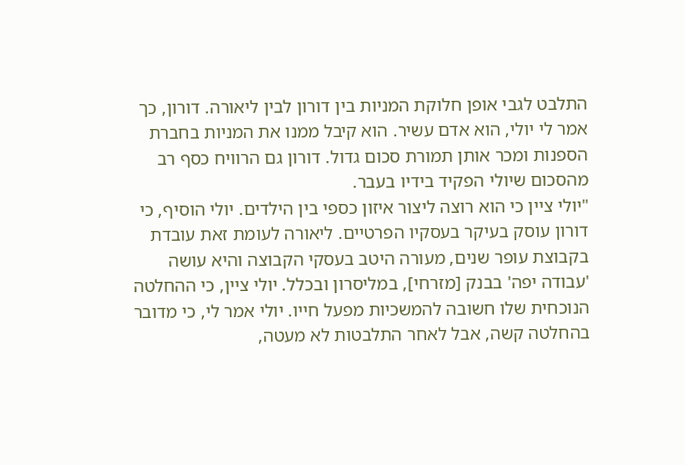התלבט לגבי אופן חלוקת המניות בין דורון לבין ליאורה. דורון, כך אמר לי יולי, הוא אדם עשיר. הוא קיבל ממנו את המניות בחברת הספנות ומכר אותן תמורת סכום גדול. דורון גם הרוויח כסף רב מהסכום שיולי הפקיד בידיו בעבר.
"יולי ציין כי הוא רוצה ליצור איזון כספי בין הילדים. יולי הוסיף, כי דורון עוסק בעיקר בעסקיו הפרטיים. ליאורה לעומת זאת עובדת בקבוצת עופר שנים, מעורה היטב בעסקי הקבוצה והיא עושה 'עבודה יפה' בבנק [מזרחי], במליסרון ובכלל. יולי ציין, כי ההחלטה הנוכחית שלו חשובה להמשכיות מפעל חייו. יולי אמר לי, כי מדובר בהחלטה קשה, אבל לאחר התלבטות לא מעטה,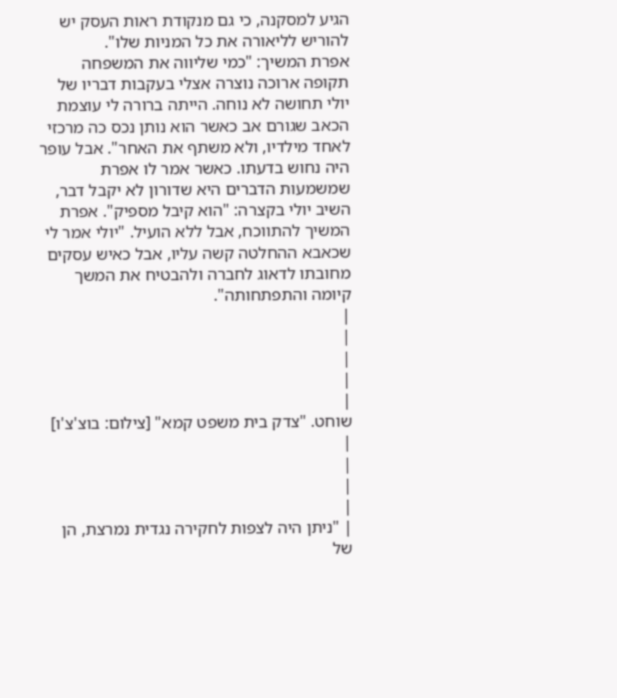הגיע למסקנה, כי גם מנקודת ראות העסק יש להוריש לליאורה את כל המניות שלו".
אפרת המשיך: "כמי שליווה את המשפחה תקופה ארוכה נוצרה אצלי בעקבות דבריו של יולי תחושה לא נוחה. הייתה ברורה לי עוצמת הכאב שגורם אב כאשר הוא נותן נכס כה מרכזי לאחד מילדיו, ולא משתף את האחר". אבל עופר היה נחוש בדעתו. כאשר אמר לו אפרת שמשמעות הדברים היא שדורון לא יקבל דבר, השיב יולי בקצרה: "הוא קיבל מספיק". אפרת המשיך להתווכח, אבל ללא הועיל. "יולי אמר לי שכאבא ההחלטה קשה עליו, אבל כאיש עסקים מחובתו לדאוג לחברה ולהבטיח את המשך קיומה והתפתחותה".
|
|
|
|
|
שוחט. "צדק בית משפט קמא" [צילום: בוצ'צ'ו]
|
|
|
|
| "ניתן היה לצפות לחקירה נגדית נמרצת, הן של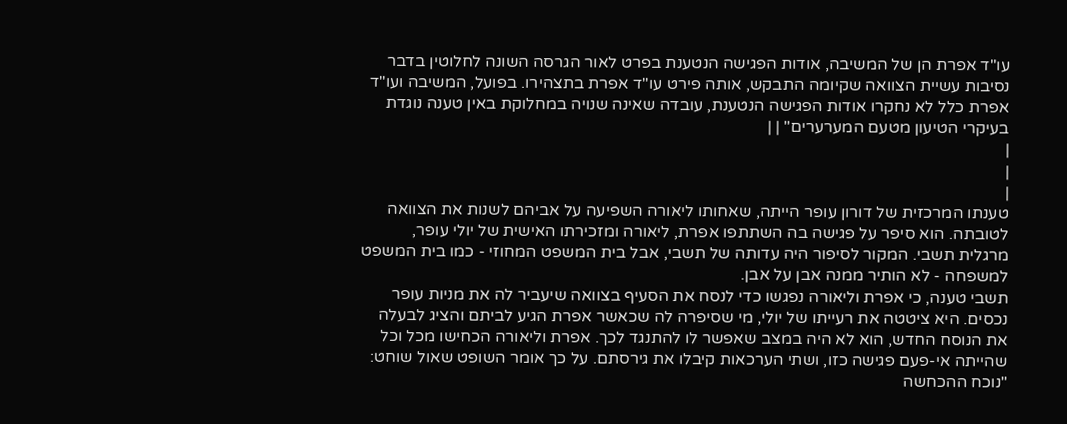עו"ד אפרת הן של המשיבה, אודות הפגישה הנטענת בפרט לאור הגרסה השונה לחלוטין בדבר נסיבות עשיית הצוואה שקיומה התבקש, אותה פירט עו"ד אפרת בתצהירו. בפועל, המשיבה ועו"ד אפרת כלל לא נחקרו אודות הפגישה הנטענת, עובדה שאינה שנויה במחלוקת באין טענה נוגדת בעיקרי הטיעון מטעם המערערים" | |
|
|
|
טענתו המרכזית של דורון עופר הייתה, שאחותו ליאורה השפיעה על אביהם לשנות את הצוואה לטובתה. הוא סיפר על פגישה בה השתתפו אפרת, ליאורה ומזכירתו האישית של יולי עופר, מרגלית תשבי. המקור לסיפור היה עדותה של תשבי, אבל בית המשפט המחוזי - כמו בית המשפט למשפחה - לא הותיר ממנה אבן על אבן.
תשבי טענה, כי אפרת וליאורה נפגשו כדי לנסח את הסעיף בצוואה שיעביר לה את מניות עופר נכסים. היא ציטטה את רעייתו של יולי, מי שסיפרה לה שכאשר אפרת הגיע לביתם והציג לבעלה את הנוסח החדש, הוא לא היה במצב שאפשר לו להתנגד לכך. אפרת וליאורה הכחישו מכל וכל שהייתה אי-פעם פגישה כזו, ושתי הערכאות קיבלו את גירסתם. על כך אומר השופט שאול שוחט:
"נוכח ההכחשה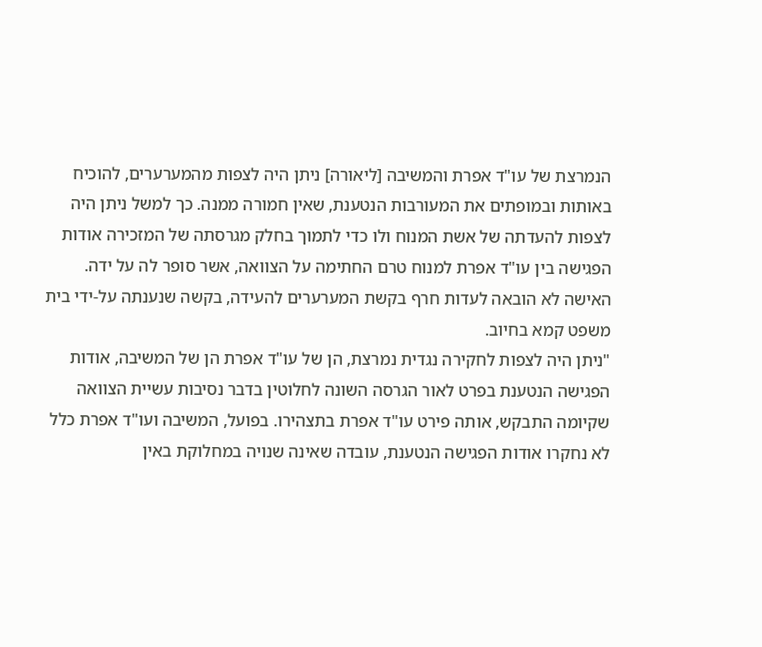הנמרצת של עו"ד אפרת והמשיבה [ליאורה] ניתן היה לצפות מהמערערים, להוכיח באותות ובמופתים את המעורבות הנטענת, שאין חמורה ממנה. כך למשל ניתן היה לצפות להעדתה של אשת המנוח ולו כדי לתמוך בחלק מגרסתה של המזכירה אודות הפגישה בין עו"ד אפרת למנוח טרם החתימה על הצוואה, אשר סופר לה על ידה. האישה לא הובאה לעדות חרף בקשת המערערים להעידה, בקשה שנענתה על-ידי בית משפט קמא בחיוב.
"ניתן היה לצפות לחקירה נגדית נמרצת, הן של עו"ד אפרת הן של המשיבה, אודות הפגישה הנטענת בפרט לאור הגרסה השונה לחלוטין בדבר נסיבות עשיית הצוואה שקיומה התבקש, אותה פירט עו"ד אפרת בתצהירו. בפועל, המשיבה ועו"ד אפרת כלל לא נחקרו אודות הפגישה הנטענת, עובדה שאינה שנויה במחלוקת באין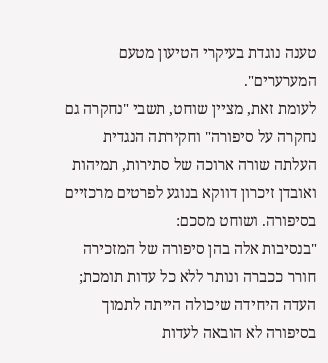טענה נוגדת בעיקרי הטיעון מטעם המערערים".
לעומת זאת, מציין שוחט, תשבי "נחקרה גם נחקרה על סיפורה" וחקירתה הנגדית העלתה שורה ארוכה של סתירות, תמיהות ואובדן זיכרון דווקא בנוגע לפרטים מרכזיים בסיפורה. ושוחט מסכם:
"בנסיבות אלה בהן סיפורה של המזכירה חורר ככברה ונותר ללא כל עדות תומכת; העדה היחידה שיכולה הייתה לתמוך בסיפורה לא הובאה לעדות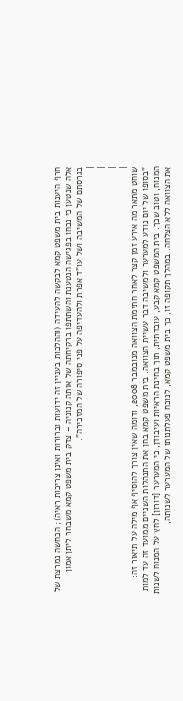חרף היענות בית משפט קמא לבקשה להעידה (וההלכות בעניין זה ידועות וברורות ואינן צריכות ראיה); הכחשה נמרצת של אלה שנטען כי נכחו בפגישה הנטענת והשתתפו ברקיחתה של אותה קנוניה – צדק בית משפט קמא משבחר ליתן אמון בגרסתם של המשיבה ושל עו"ד אפרת ולהעדיפה על פני סיפורה של המזכירה".
|
|
|
|
שוחט מתאר מה אירע זמן קצר לאחר חתימת הצוואה מנובמבר 2008, ודומה שאין צורך להוסיף אף מילה על תיאור זה:
"בסופו של יום נודע למערער ולמשיבה דבר עשיית הצוואה. בית משפט קמא בחן את התנהלות השניים ממועד זה עד למות המנוח, וטוב שכך. בית המשפט קמא קבע, עובדתית, תוך בחינת הראיות ועיבודן, כי המערער [דורון] לחץ על המנוח לשנות את הצוואה ללא הצלחה. במהלך תקופה זו, כך בית משפט קמא, לנוכח פעלתנותו של המערער לשנותה,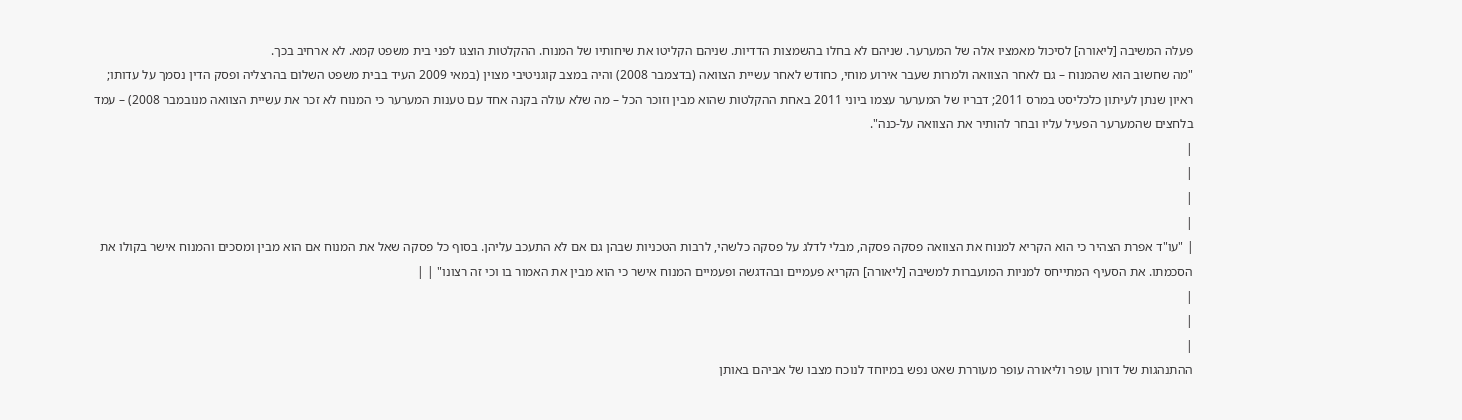פעלה המשיבה [ליאורה] לסיכול מאמציו אלה של המערער. שניהם לא בחלו בהשמצות הדדיות. שניהם הקליטו את שיחותיו של המנוח. ההקלטות הוצגו לפני בית משפט קמא. לא ארחיב בכך.
"מה שחשוב הוא שהמנוח – גם לאחר הצוואה ולמרות שעבר אירוע מוחי, כחודש לאחר עשיית הצוואה (בדצמבר 2008) והיה במצב קוגניטיבי מצוין (במאי 2009 העיד בבית משפט השלום בהרצליה ופסק הדין נסמך על עדותו; ראיון שנתן לעיתון כלכליסט במרס 2011; דבריו של המערער עצמו ביוני 2011 באחת ההקלטות שהוא מבין וזוכר הכל – מה שלא עולה בקנה אחד עם טענות המערער כי המנוח לא זכר את עשיית הצוואה מנובמבר 2008) – עמד בלחצים שהמערער הפעיל עליו ובחר להותיר את הצוואה על-כנה".
|
|
|
|
| "עו"ד אפרת הצהיר כי הוא הקריא למנוח את הצוואה פסקה פסקה, מבלי לדלג על פסקה כלשהי, לרבות הטכניות שבהן גם אם לא התעכב עליהן. בסוף כל פסקה שאל את המנוח אם הוא מבין ומסכים והמנוח אישר בקולו את הסכמתו. את הסעיף המתייחס למניות המועברות למשיבה [ליאורה] הקריא פעמיים ובהדגשה ופעמיים המנוח אישר כי הוא מבין את האמור בו וכי זה רצונו" | |
|
|
|
ההתנהגות של דורון עופר וליאורה עופר מעוררת שאט נפש במיוחד לנוכח מצבו של אביהם באותן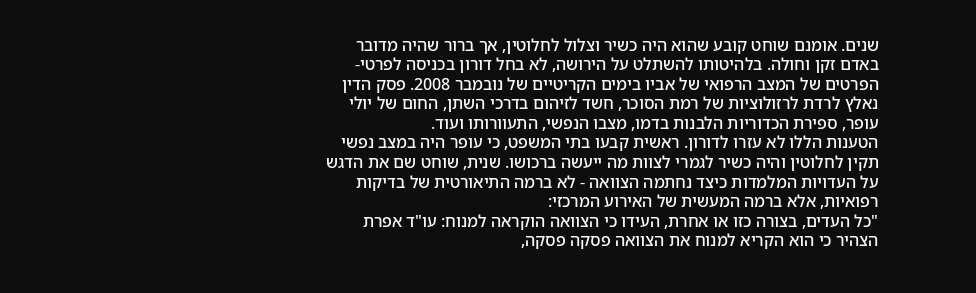שנים. אומנם שוחט קובע שהוא היה כשיר וצלול לחלוטין, אך ברור שהיה מדובר באדם זקן וחולה. בלהיטותו להשתלט על הירושה, לא בחל דורון בכניסה לפרטי-הפרטים של המצב הרפואי של אביו בימים הקריטיים של נובמבר 2008. פסק הדין נאלץ לרדת לרזולוציות של רמת הסוכר, חשד לזיהום בדרכי השתן, החום של יולי עופר, ספירת הכדוריות הלבנות בדמו, מצבו הנפשי, התעוורותו ועוד.
הטענות הללו לא עזרו לדורון. ראשית קבעו בתי המשפט, כי עופר היה במצב נפשי תקין לחלוטין והיה כשיר לגמרי לצוות מה ייעשה ברכושו. שנית, שוחט שם את הדגש על העדויות המלמדות כיצד נחתמה הצוואה - לא ברמה התיאורטית של בדיקות רפואיות, אלא ברמה המעשית של האירוע המרכזי:
"כל העדים, בצורה כזו או אחרת, העידו כי הצוואה הוקראה למנוח: עו"ד אפרת הצהיר כי הוא הקריא למנוח את הצוואה פסקה פסקה,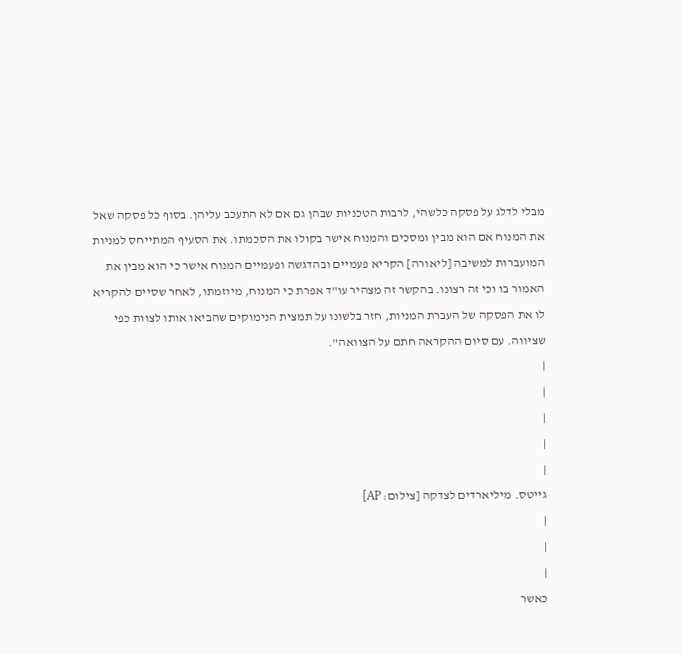מבלי לדלג על פסקה כלשהי, לרבות הטכניות שבהן גם אם לא התעכב עליהן. בסוף כל פסקה שאל את המנוח אם הוא מבין ומסכים והמנוח אישר בקולו את הסכמתו. את הסעיף המתייחס למניות המועברות למשיבה [ליאורה] הקריא פעמיים ובהדגשה ופעמיים המנוח אישר כי הוא מבין את האמור בו וכי זה רצונו. בהקשר זה מצהיר עו"ד אפרת כי המנוח, מיוזמתו, לאחר שסיים להקריא לו את הפסקה של העברת המניות, חזר בלשונו על תמצית הנימוקים שהביאו אותו לצוות כפי שציווה. עם סיום ההקראה חתם על הצוואה".
|
|
|
|
|
גייטס. מיליארדים לצדקה [צילום: AP]
|
|
|
כאשר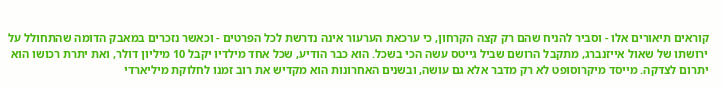קוראים תיאורים אלו - וסביר להניח שהם רק קצה הקרחון, כי ערכאת הערעור אינה נדרשת לכל הפרטים - וכאשר נזכרים במאבק הדומה שהתחולל על ירושתו של שאול אייזנברג, מתקבל הרושם שביל גייטס עשה הכי בשכל. הוא כבר הודיע, שכל אחד מילדיו יקבל 10 מיליון דולר, ואת יתרת רכושו הוא יתרום לצדקה. מייסד מיקרוסופט לא רק מדבר אלא גם עושה, ובשנים האחרונות הוא מקדיש את רוב זמנו לחלוקת מיליארדי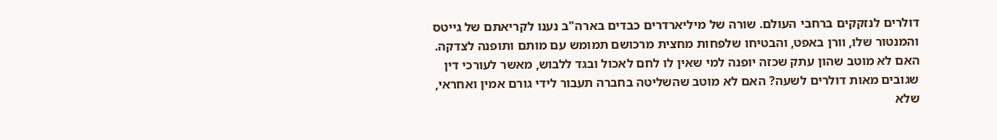דולרים לנזקקים ברחבי העולם. שורה של מיליארדרים כבדים בארה"ב נענו לקריאתם של גייטס והמנטור שלו, וורן באפט, והבטיחו שלפחות מחצית מרכושם תמומש עם מותם ותופנה לצדקה.
האם לא מוטב שהון עתק שכזה יופנה למי שאין לו לחם לאכול ובגד ללבוש, מאשר לעורכי דין שגובים מאות דולרים לשעה? האם לא מוטב שהשליטה בחברה תעבור לידי גורם אמין ואחראי, שלא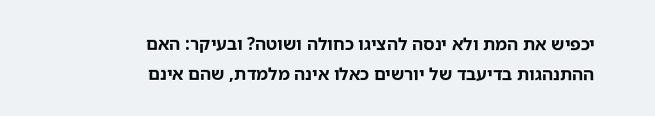יכפיש את המת ולא ינסה להציגו כחולה ושוטה? ובעיקר: האם ההתנהגות בדיעבד של יורשים כאלו אינה מלמדת, שהם אינם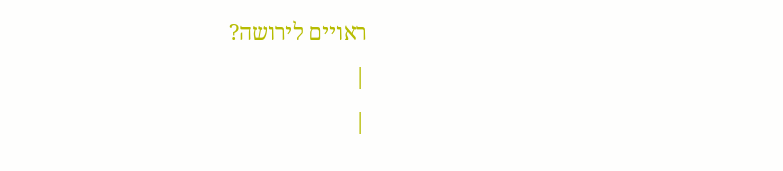ראויים לירושה?
|
|